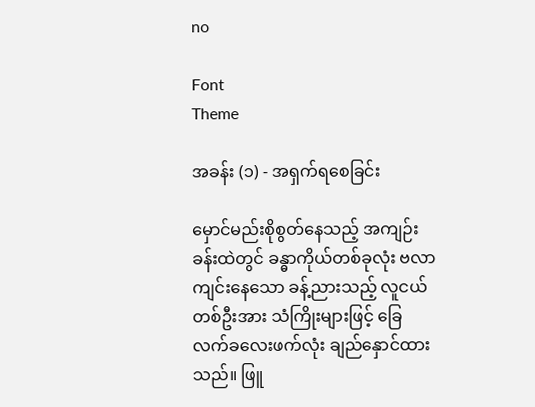no

Font
Theme

အခန်း (၁) - အရှက်ရစေခြင်း

မှောင်မည်းစိုစွတ်နေသည့် အကျဉ်းခန်းထဲတွင် ခန္ဓာကိုယ်တစ်ခုလုံး ဗလာကျင်းနေသော ခန့်ညားသည့် လူငယ်တစ်ဦးအား သံကြိုးများဖြင့် ခြေလက်ခလေးဖက်လုံး ချည်နှောင်ထားသည်။ ဖြူ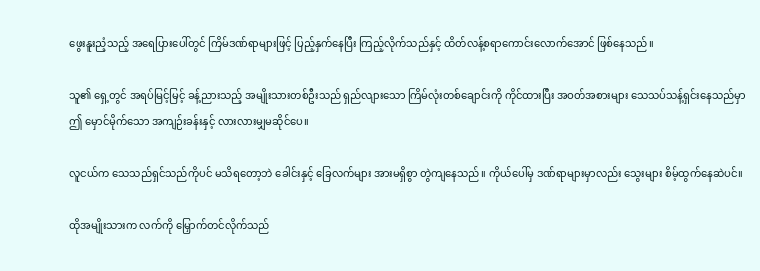ဖွေးနူးညံ့သည့် အရေပြားပေါ်တွင် ကြိမ်ဒဏ်ရာများဖြင့် ပြည့်နှက်နေပြီး ကြည့်လိုက်သည်နှင့် ထိတ်လန့်စရာကောင်းလောက်အောင် ဖြစ်နေသည်။

သူ၏ ရှေ့တွင် အရပ်မြင့်မြင့် ခန့်ညားသည့် အမျိုးသားတစ်ဦးသည် ရှည်လျားသော ကြိမ်လုံးတစ်ချောင်းကို ကိုင်ထားပြီး အဝတ်အစားများ သေသပ်သန့်ရှင်းနေသည်မှာ ဤ မှောင်မိုက်သော အကျဉ်းခန်းနှင့် လားလားမျှမဆိုင်ပေ။

လူငယ်က သေသည်ရှင်သည်ကိုပင် မသိရတော့ဘဲ ခေါင်းနှင့် ခြေလက်များ အားမရှိစွာ တွဲကျနေသည်။ ကိုယ်ပေါ်မှ ဒဏ်ရာများမှာလည်း သွေးများ စိမ့်ထွက်နေဆဲပင်။

ထိုအမျိုးသားက လက်ကို မြှောက်တင်လိုက်သည်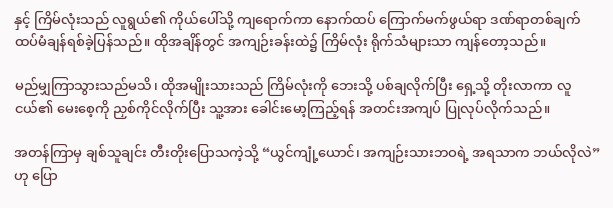နှင့် ကြိမ်လုံးသည် လူရွယ်၏ ကိုယ်ပေါ်သို့ ကျရောက်ကာ နောက်ထပ် ကြောက်မက်ဖွယ်ရာ ဒဏ်ရာတစ်ချက် ထပ်မံချန်ရစ်ခဲ့ပြန်သည်။ ထိုအချိန်တွင် အကျဉ်းခန်းထဲ၌ ကြိမ်လုံး ရိုက်သံများသာ ကျန်တော့သည်။

မည်မျှကြာသွားသည်မသိ၊ ထိုအမျိုးသားသည် ကြိမ်လုံးကို ဘေးသို့ ပစ်ချလိုက်ပြီး ရှေ့သို့ တိုးလာကာ လူငယ်၏ မေးစေ့ကို ညှစ်ကိုင်လိုက်ပြီး သူ့အား ခေါင်းမော့ကြည့်ရန် အတင်းအကျပ် ပြုလုပ်လိုက်သည်။

အတန်ကြာမှ ချစ်သူချင်း တီးတိုးပြောသကဲ့သို့ “ယွင်ကျုံ့ယောင်၊ အကျဉ်းသားဘဝရဲ့ အရသာက ဘယ်လိုလဲ” ဟု ပြော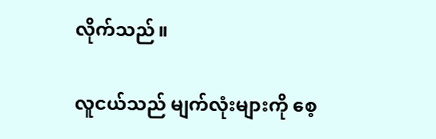လိုက်သည်။

လူငယ်သည် မျက်လုံးများကို စေ့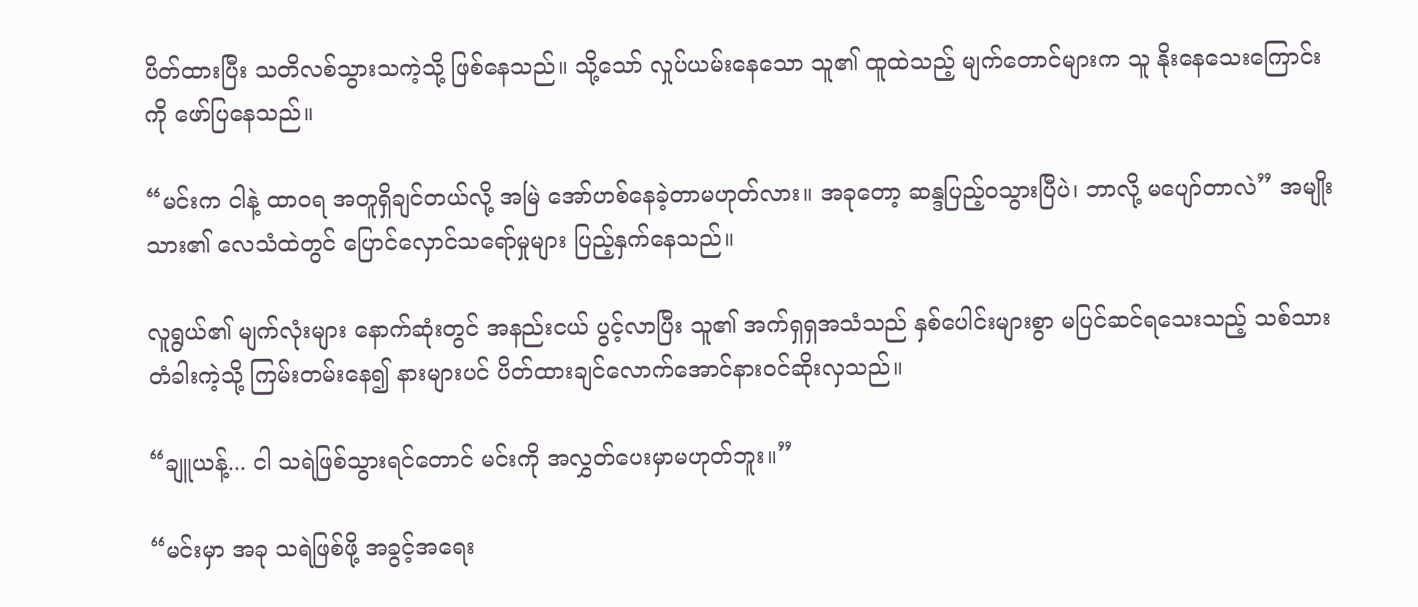ပိတ်ထားပြီး သတိလစ်သွားသကဲ့သို့ ဖြစ်နေသည်။ သို့သော် လှုပ်ယမ်းနေသော သူ၏ ထူထဲသည့် မျက်တောင်များက သူ နိုးနေသေးကြောင်းကို ဖော်ပြနေသည်။

“မင်းက ငါနဲ့ ထာဝရ အတူရှိချင်တယ်လို့ အမြဲ အော်ဟစ်နေခဲ့တာမဟုတ်လား။ အခုတော့ ဆန္ဒပြည့်ဝသွားပြီပဲ၊ ဘာလို့ မပျော်တာလဲ” အမျိုးသား၏ လေသံထဲတွင် ပြောင်လှောင်သရော်မှုများ ပြည့်နှက်နေသည်။

လူရွယ်၏ မျက်လုံးများ နောက်ဆုံးတွင် အနည်းငယ် ပွင့်လာပြီး သူ၏ အက်ရှရှအသံသည် နှစ်ပေါင်းများစွာ မပြင်ဆင်ရသေးသည့် သစ်သားတံခါးကဲ့သို့ ကြမ်းတမ်းနေ၍ နားများပင် ပိတ်ထားချင်လောက်အောင်နားဝင်ဆိုးလှသည်။

“ချူယန့်... ငါ သရဲဖြစ်သွားရင်တောင် မင်းကို အလွှတ်ပေးမှာမဟုတ်ဘူး။”

“မင်းမှာ အခု သရဲဖြစ်ဖို့ အခွင့်အရေး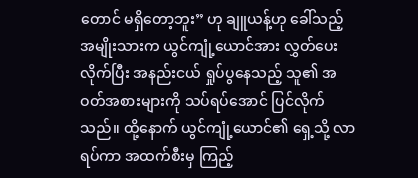တောင် မရှိတော့ဘူး” ဟု ချူယန့်ဟု ခေါ်သည့် အမျိုးသားက ယွင်ကျုံ့ယောင်အား လွှတ်ပေးလိုက်ပြီး အနည်းငယ် ရှုပ်ပွနေသည့် သူ၏ အဝတ်အစားများကို သပ်ရပ်အောင် ပြင်လိုက်သည်။ ထို့နောက် ယွင်ကျုံ့ယောင်၏ ရှေ့သို့ လာရပ်ကာ အထက်စီးမှ ကြည့်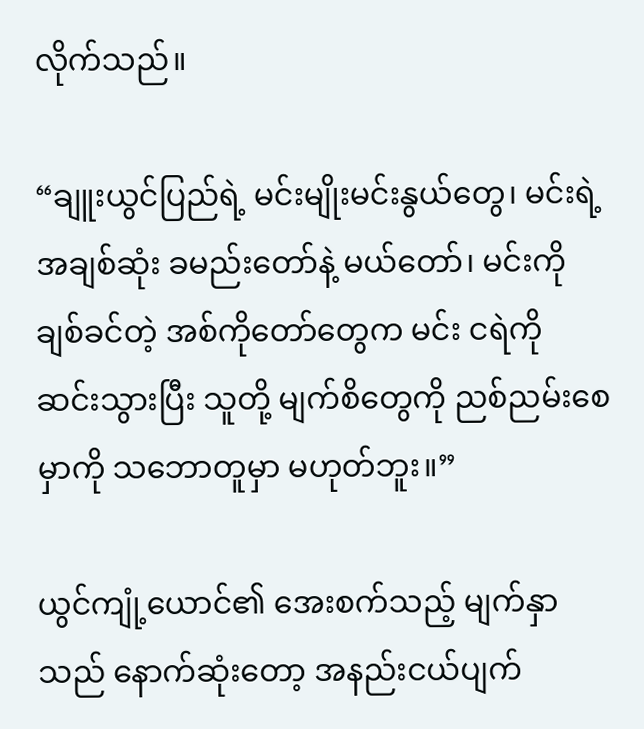လိုက်သည်။

“ချူးယွင်ပြည်ရဲ့ မင်းမျိုးမင်းနွယ်တွေ၊ မင်းရဲ့ အချစ်ဆုံး ခမည်းတော်နဲ့ မယ်တော်၊ မင်းကို ချစ်ခင်တဲ့ အစ်ကိုတော်တွေက မင်း ငရဲကို ဆင်းသွားပြီး သူတို့ မျက်စိတွေကို ညစ်ညမ်းစေမှာကို သဘောတူမှာ မဟုတ်ဘူး။”

ယွင်ကျုံ့ယောင်၏ အေးစက်သည့် မျက်နှာသည် နောက်ဆုံးတော့ အနည်းငယ်ပျက်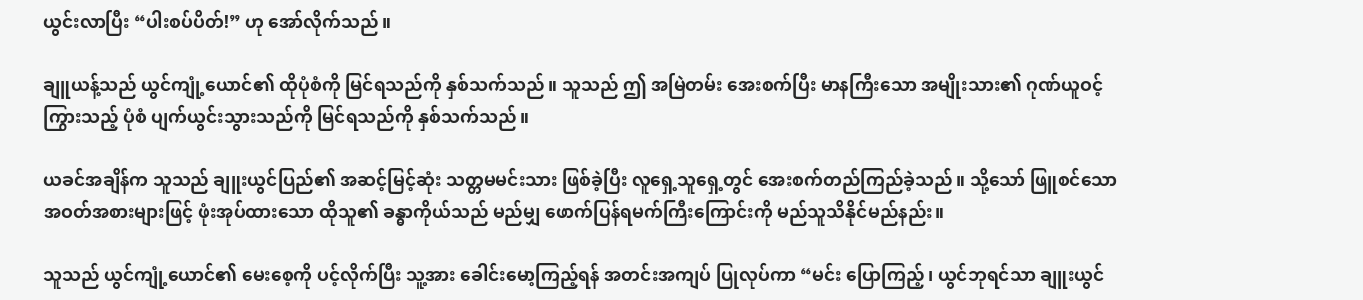ယွင်းလာပြီး “ပါးစပ်ပိတ်!” ဟု အော်လိုက်သည်။

ချူယန့်သည် ယွင်ကျုံ့ယောင်၏ ထိုပုံစံကို မြင်ရသည်ကို နှစ်သက်သည်။ သူသည် ဤ အမြဲတမ်း အေးစက်ပြီး မာနကြီးသော အမျိုးသား၏ ဂုဏ်ယူဝင့်ကြွားသည့် ပုံစံ ပျက်ယွင်းသွားသည်ကို မြင်ရသည်ကို နှစ်သက်သည်။

ယခင်အချိန်က သူသည် ချူးယွင်ပြည်၏ အဆင့်မြင့်ဆုံး သတ္တမမင်းသား ဖြစ်ခဲ့ပြီး လူရှေ့သူရှေ့တွင် အေးစက်တည်ကြည်ခဲ့သည်။ သို့သော် ဖြူစင်သော အဝတ်အစားများဖြင့် ဖုံးအုပ်ထားသော ထိုသူ၏ ခန္ဓာကိုယ်သည် မည်မျှ ဖောက်ပြန်ရမက်ကြီးကြောင်းကို မည်သူသိနိုင်မည်နည်း။

သူသည် ယွင်ကျုံ့ယောင်၏ မေးစေ့ကို ပင့်လိုက်ပြီး သူ့အား ခေါင်းမော့ကြည့်ရန် အတင်းအကျပ် ပြုလုပ်ကာ “မင်း ပြောကြည့်၊ ယွင်ဘုရင်သာ ချူးယွင်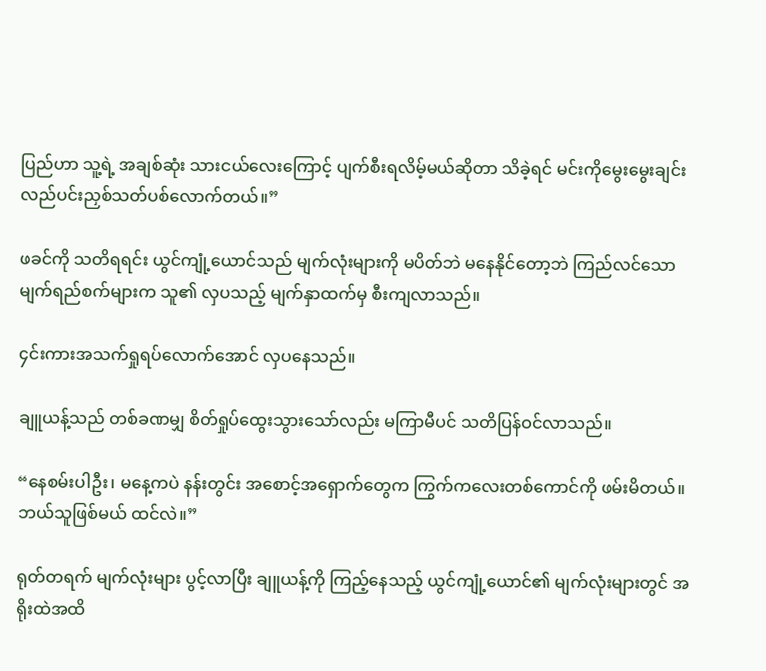ပြည်ဟာ သူ့ရဲ့ အချစ်ဆုံး သားငယ်လေးကြောင့် ပျက်စီးရလိမ့်မယ်ဆိုတာ သိခဲ့ရင် မင်းကိုမွေးမွေးချင်း လည်ပင်းညှစ်သတ်ပစ်လောက်တယ်။”

ဖခင်ကို သတိရရင်း ယွင်ကျုံ့ယောင်သည် မျက်လုံးများကို မပိတ်ဘဲ မနေနိုင်တော့ဘဲ ကြည်လင်သော မျက်ရည်စက်များက သူ၏ လှပသည့် မျက်နှာထက်မှ စီးကျလာသည်။

၄င်းကားအသက်ရှုရပ်လောက်အောင် လှပနေသည်။

ချူယန့်သည် တစ်ခဏမျှ စိတ်ရှုပ်ထွေးသွားသော်လည်း မကြာမီပင် သတိပြန်ဝင်လာသည်။

“နေစမ်းပါဦး၊ မနေ့ကပဲ နန်းတွင်း အစောင့်အရှောက်တွေက ကြွက်ကလေးတစ်ကောင်ကို ဖမ်းမိတယ်။ ဘယ်သူဖြစ်မယ် ထင်လဲ။”

ရုတ်တရက် မျက်လုံးများ ပွင့်လာပြီး ချူယန့်ကို ကြည့်နေသည့် ယွင်ကျုံ့ယောင်၏ မျက်လုံးများတွင် အရိုးထဲအထိ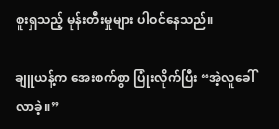စူးရှသည့် မုန်းတီးမှုများ ပါဝင်နေသည်။

ချူယန့်က အေးစက်စွာ ပြုံးလိုက်ပြီး “အဲ့လူခေါ်လာခဲ့။”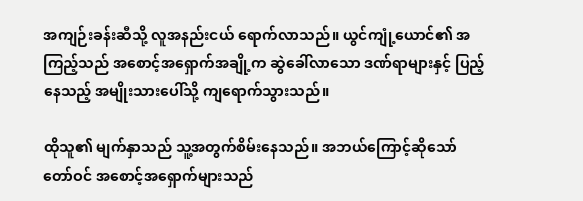အကျဉ်းခန်းဆီသို့ လူအနည်းငယ် ရောက်လာသည်။ ယွင်ကျုံ့ယောင်၏ အကြည့်သည် အစောင့်အရှောက်အချို့က ဆွဲခေါ်လာသော ဒဏ်ရာများနှင့် ပြည့်နေသည့် အမျိုးသားပေါ်သို့ ကျရောက်သွားသည်။

ထိုသူ၏ မျက်နှာသည် သူ့အတွက်စိမ်းနေသည်။ အဘယ်ကြောင့်ဆိုသော် တော်ဝင် အစောင့်အရှောက်များသည်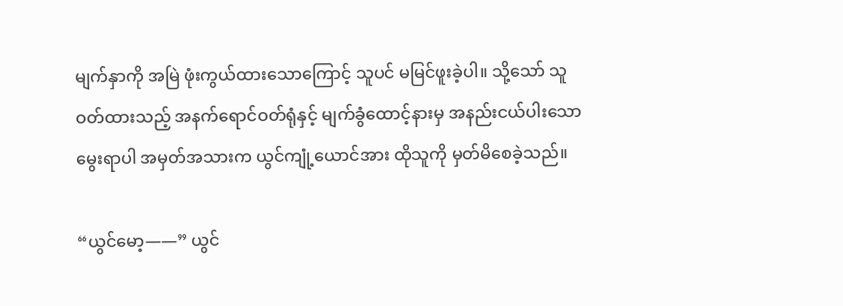မျက်နှာကို အမြဲ ဖုံးကွယ်ထားသောကြောင့် သူပင် မမြင်ဖူးခဲ့ပါ။ သို့သော် သူ ဝတ်ထားသည့် အနက်ရောင်ဝတ်ရုံနှင့် မျက်ခွံထောင့်နားမှ အနည်းငယ်ပါးသော မွေးရာပါ အမှတ်အသားက ယွင်ကျုံ့ယောင်အား ထိုသူကို မှတ်မိစေခဲ့သည်။

“ယွင်မော့——” ယွင်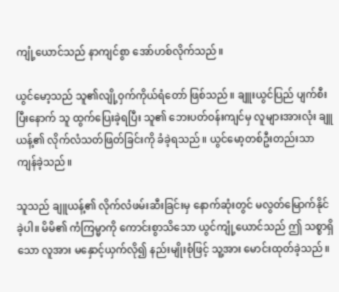ကျုံ့ယောင်သည် နာကျင်စွာ အော်ဟစ်လိုက်သည်။

ယွင်မော့သည် သူ၏လျို့ဝှက်ကိုယ်ရံတော် ဖြစ်သည်။ ချူးယွင်ပြည် ပျက်စီးပြီးနောက် သူ ထွက်ပြေးခဲ့ရပြီး သူ၏ ဘေးပတ်ဝန်းကျင်မှ လူများအားလုံး ချူယန့်၏ လိုက်လံသတ်ဖြတ်ခြင်းကို ခံခဲ့ရသည်။ ယွင်မော့တစ်ဦးတည်းသာ ကျန်ခဲ့သည်။

သူသည် ချူယန့်၏ လိုက်လံဖမ်းဆီးခြင်းမှ နောက်ဆုံးတွင် မလွတ်မြောက်နိုင်ခဲ့ပါ။ မိမိ၏ ကံကြမ္မာကို ကောင်းစွာသိသော ယွင်ကျုံ့ယောင်သည် ဤ သစ္စာရှိသော လူအား မနှောင့်ယှက်လို၍ နည်းမျိုးစုံဖြင့် သူ့အား မောင်းထုတ်ခဲ့သည်။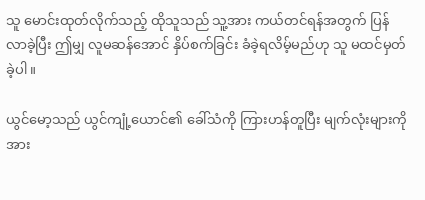သူ မောင်းထုတ်လိုက်သည့် ထိုသူသည် သူ့အား ကယ်တင်ရန်အတွက် ပြန်လာခဲ့ပြီး ဤမျှ လူမဆန်အောင် နှိပ်စက်ခြင်း ခံခဲ့ရလိမ့်မည်ဟု သူ မထင်မှတ်ခဲ့ပါ။

ယွင်မော့သည် ယွင်ကျုံ့ယောင်၏ ခေါ်သံကို ကြားဟန်တူပြီး မျက်လုံးများကို အား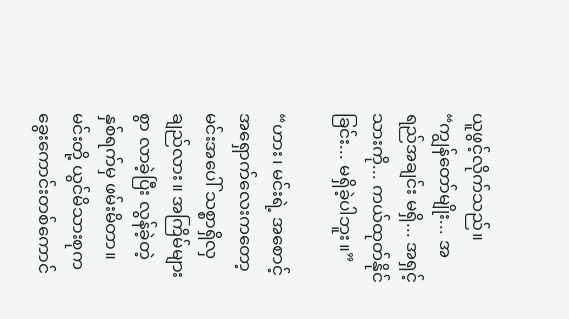ယူဖွင့်လိုက်သည်။ “ကျွန်တော်မျိုး... အရည်အချင်း မရှိ... အရှင့်သားကို... ကယ်ထုတ်နိုင်ခြင်း... မရှိခဲ့ပါဘူး။”

“ဟား၊ မင်းရဲ့ အစောင့်အရှောက်လေးကတော့ မင်းအပေါ် သစ္စာရှိလှချည်လား။ အကြိမ်များစွာ လာခဲ့ပြီး လွန်ခဲ့တဲ့ နှစ်ရက်မှ ဖမ်းမိတာ။ မင်းတို့ ယွင်မိသားစုက ခွေးကောင်းတစ်ကောင်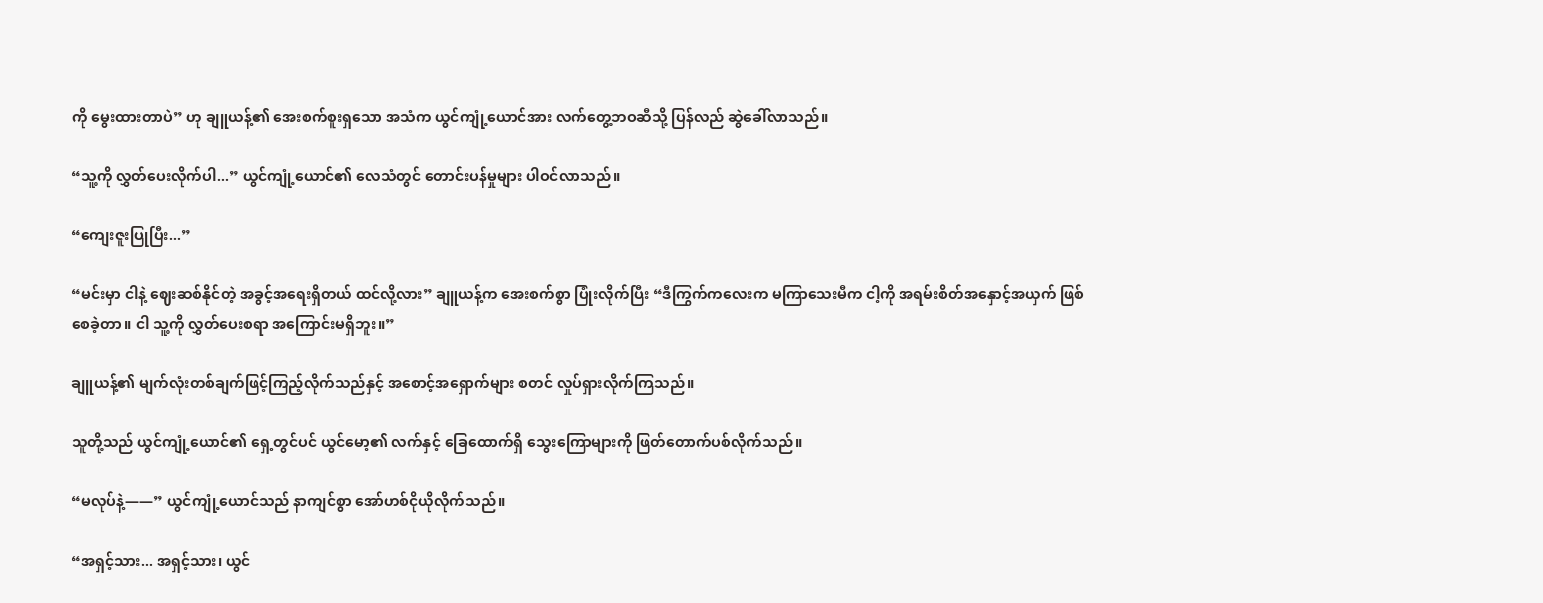ကို မွေးထားတာပဲ” ဟု ချူယန့်၏ အေးစက်စူးရှသော အသံက ယွင်ကျုံ့ယောင်အား လက်တွေ့ဘဝဆီသို့ ပြန်လည် ဆွဲခေါ်လာသည်။

“သူ့ကို လွှတ်ပေးလိုက်ပါ...” ယွင်ကျုံ့ယောင်၏ လေသံတွင် တောင်းပန်မှုများ ပါဝင်လာသည်။

“ကျေးဇူးပြုပြီး...”

“မင်းမှာ ငါနဲ့ ဈေးဆစ်နိုင်တဲ့ အခွင့်အရေးရှိတယ် ထင်လို့လား” ချူယန့်က အေးစက်စွာ ပြုံးလိုက်ပြီး “ဒီကြွက်ကလေးက မကြာသေးမီက ငါ့ကို အရမ်းစိတ်အနှောင့်အယှက် ဖြစ်စေခဲ့တာ။ ငါ သူ့ကို လွှတ်ပေးစရာ အကြောင်းမရှိဘူး။”

ချူယန့်၏ မျက်လုံးတစ်ချက်ဖြင့်ကြည့်လိုက်သည်နှင့် အစောင့်အရှောက်များ စတင် လှုပ်ရှားလိုက်ကြသည်။

သူတို့သည် ယွင်ကျုံ့ယောင်၏ ရှေ့တွင်ပင် ယွင်မော့၏ လက်နှင့် ခြေထောက်ရှိ သွေးကြောများကို ဖြတ်တောက်ပစ်လိုက်သည်။

“မလုပ်နဲ့——” ယွင်ကျုံ့ယောင်သည် နာကျင်စွာ အော်ဟစ်ငိုယိုလိုက်သည်။

“အရှင့်သား... အရှင့်သား၊ ယွင်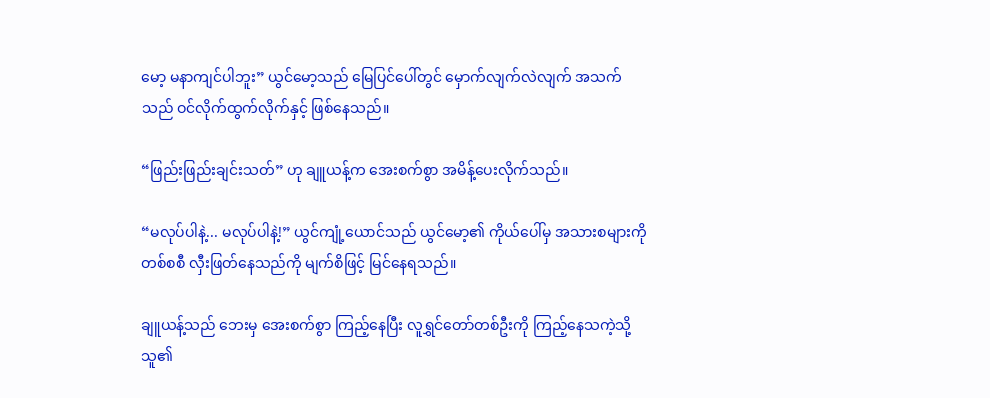မော့ မနာကျင်ပါဘူး” ယွင်မော့သည် မြေပြင်ပေါ်တွင် မှောက်လျက်လဲလျက် အသက်သည် ဝင်လိုက်ထွက်လိုက်နှင့် ဖြစ်နေသည်။

“ဖြည်းဖြည်းချင်းသတ်” ဟု ချူယန့်က အေးစက်စွာ အမိန့်ပေးလိုက်သည်။

“မလုပ်ပါနဲ့... မလုပ်ပါနဲ့!” ယွင်ကျုံ့ယောင်သည် ယွင်မော့၏ ကိုယ်ပေါ်မှ အသားစများကို တစ်စစီ လှီးဖြတ်နေသည်ကို မျက်စိဖြင့် မြင်နေရသည်။

ချူယန့်သည် ဘေးမှ အေးစက်စွာ ကြည့်နေပြီး လူရွှင်တော်တစ်ဦးကို ကြည့်နေသကဲ့သို့ သူ၏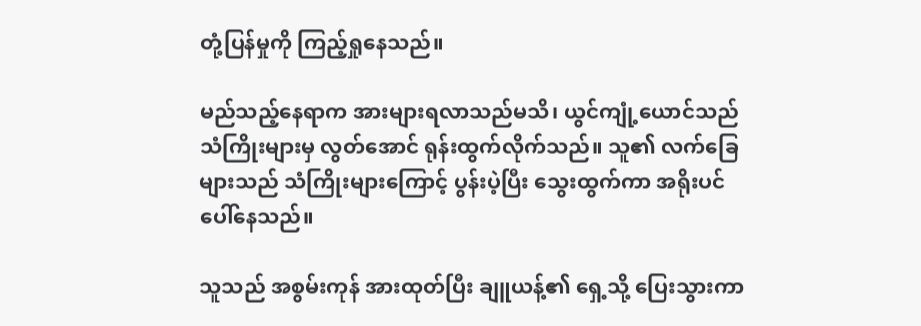တုံ့ပြန်မှုကို ကြည့်ရှုနေသည်။

မည်သည့်နေရာက အားများရလာသည်မသိ၊ ယွင်ကျုံ့ယောင်သည် သံကြိုးများမှ လွတ်အောင် ရုန်းထွက်လိုက်သည်။ သူ၏ လက်ခြေများသည် သံကြိုးများကြောင့် ပွန်းပဲ့ပြီး သွေးထွက်ကာ အရိုးပင် ပေါ်နေသည်။

သူသည် အစွမ်းကုန် အားထုတ်ပြီး ချူယန့်၏ ရှေ့သို့ ပြေးသွားကာ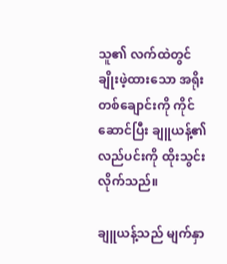သူ၏ လက်ထဲတွင် ချိုးဖဲ့ထားသော အရိုးတစ်ချောင်းကို ကိုင်ဆောင်ပြီး ချူယန့်၏ လည်ပင်းကို ထိုးသွင်းလိုက်သည်။

ချူယန့်သည် မျက်နှာ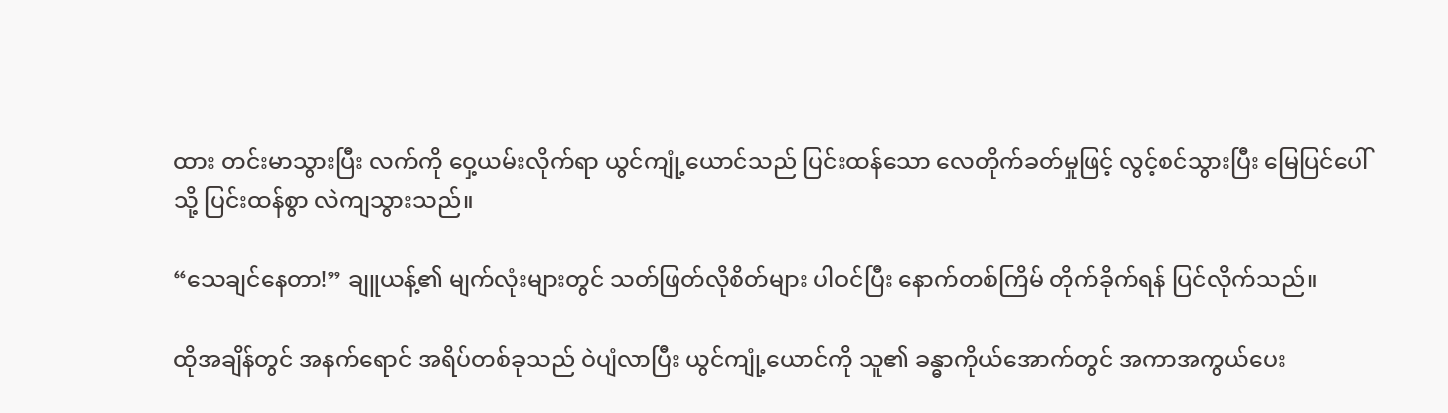ထား တင်းမာသွားပြီး လက်ကို ဝှေ့ယမ်းလိုက်ရာ ယွင်ကျုံ့ယောင်သည် ပြင်းထန်သော လေတိုက်ခတ်မှုဖြင့် လွင့်စင်သွားပြီး မြေပြင်ပေါ်သို့ ပြင်းထန်စွာ လဲကျသွားသည်။

“သေချင်နေတာ!” ချူယန့်၏ မျက်လုံးများတွင် သတ်ဖြတ်လိုစိတ်များ ပါဝင်ပြီး နောက်တစ်ကြိမ် တိုက်ခိုက်ရန် ပြင်လိုက်သည်။

ထိုအချိန်တွင် အနက်ရောင် အရိပ်တစ်ခုသည် ဝဲပျံလာပြီး ယွင်ကျုံ့ယောင်ကို သူ၏ ခန္ဓာကိုယ်အောက်တွင် အကာအကွယ်ပေး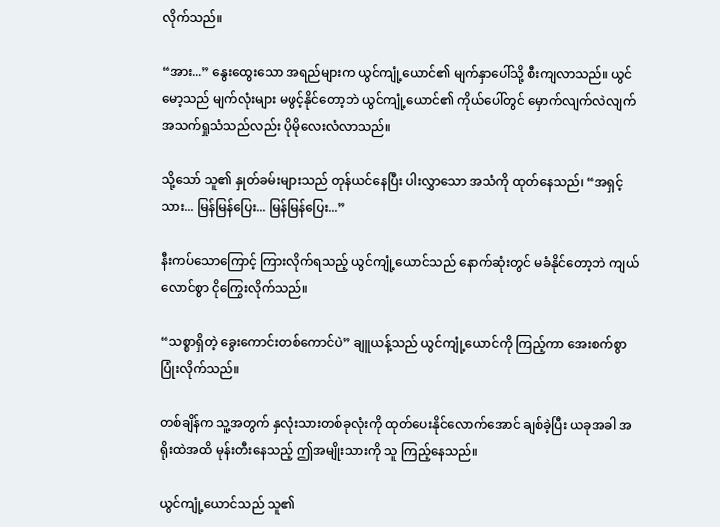လိုက်သည်။

“အား...” နွေးထွေးသော အရည်များက ယွင်ကျုံ့ယောင်၏ မျက်နှာပေါ်သို့ စီးကျလာသည်။ ယွင်မော့သည် မျက်လုံးများ မဖွင့်နိုင်တော့ဘဲ ယွင်ကျုံ့ယောင်၏ ကိုယ်ပေါ်တွင် မှောက်လျက်လဲလျက် အသက်ရှုသံသည်လည်း ပိုမိုလေးလံလာသည်။

သို့သော် သူ၏ နှုတ်ခမ်းများသည် တုန်ယင်နေပြီး ပါးလွှာသော အသံကို ထုတ်နေသည်၊ “အရှင့်သား... မြန်မြန်ပြေး... မြန်မြန်ပြေး...”

နီးကပ်သောကြောင့် ကြားလိုက်ရသည့် ယွင်ကျုံ့ယောင်သည် နောက်ဆုံးတွင် မခံနိုင်တော့ဘဲ ကျယ်လောင်စွာ ငိုကြွေးလိုက်သည်။

“သစ္စာရှိတဲ့ ခွေးကောင်းတစ်ကောင်ပဲ” ချူယန့်သည် ယွင်ကျုံ့ယောင်ကို ကြည့်ကာ အေးစက်စွာ ပြုံးလိုက်သည်။

တစ်ချိန်က သူ့အတွက် နှလုံးသားတစ်ခုလုံးကို ထုတ်ပေးနိုင်လောက်အောင် ချစ်ခဲ့ပြီး ယခုအခါ အရိုးထဲအထိ မုန်းတီးနေသည့် ဤအမျိုးသားကို သူ ကြည့်နေသည်။

ယွင်ကျုံ့ယောင်သည် သူ၏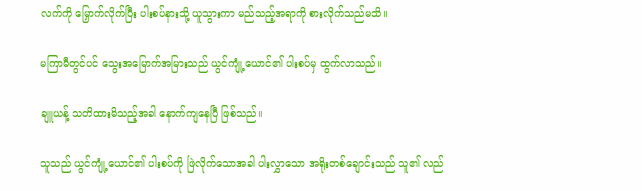လက်ကို မြှောက်လိုက်ပြီး ပါးစပ်နားသို့ ယူသွားကာ မည်သည့်အရာကို စားလိုက်သည်မသိ။

မကြာမီတွင်ပင် သွေးအမြောက်အမြားသည် ယွင်ကျုံ့ယောင်၏ ပါးစပ်မှ ထွက်လာသည်။

ချူယန့် သတိထားမိသည့်အခါ နောက်ကျနေပြီ ဖြစ်သည်။

သူသည် ယွင်ကျုံ့ယောင်၏ ပါးစပ်ကို ဖြဲလိုက်သောအခါ ပါးလွှာသော အရိုးတစ်ချောင်းသည် သူ၏ လည်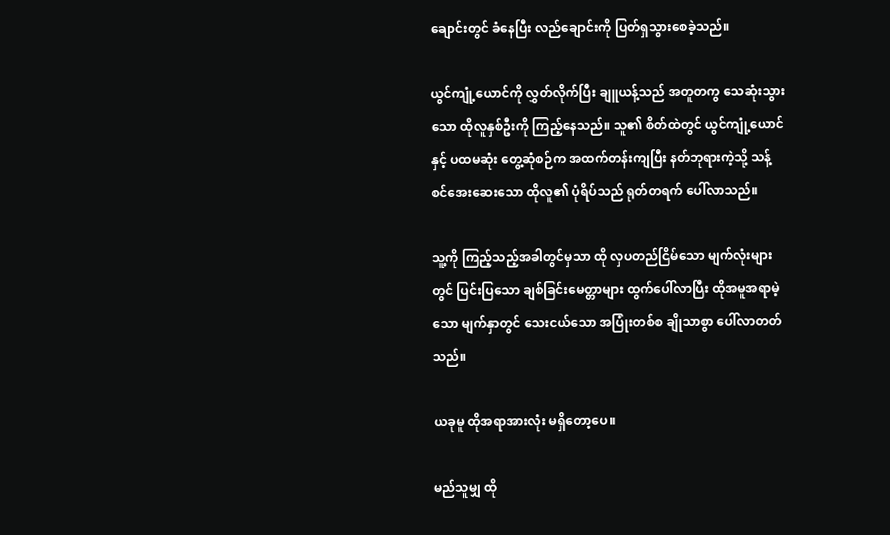ချောင်းတွင် ခံနေပြီး လည်ချောင်းကို ပြတ်ရှသွားစေခဲ့သည်။

ယွင်ကျုံ့ယောင်ကို လွှတ်လိုက်ပြီး ချူယန့်သည် အတူတကွ သေဆုံးသွားသော ထိုလူနှစ်ဦးကို ကြည့်နေသည်။ သူ၏ စိတ်ထဲတွင် ယွင်ကျုံ့ယောင်နှင့် ပထမဆုံး တွေ့ဆုံစဉ်က အထက်တန်းကျပြီး နတ်ဘုရားကဲ့သို့ သန့်စင်အေးဆေးသော ထိုလူ၏ ပုံရိပ်သည် ရုတ်တရက် ပေါ်လာသည်။

သူ့ကို ကြည့်သည့်အခါတွင်မှသာ ထို လှပတည်ငြိမ်သော မျက်လုံးများတွင် ပြင်းပြသော ချစ်ခြင်းမေတ္တာများ ထွက်ပေါ်လာပြီး ထိုအမူအရာမဲ့သော မျက်နှာတွင် သေးငယ်သော အပြုံးတစ်စ ချိုသာစွာ ပေါ်လာတတ်သည်။

ယခုမူ ထိုအရာအားလုံး မရှိတော့ပေ။

မည်သူမျှ ထို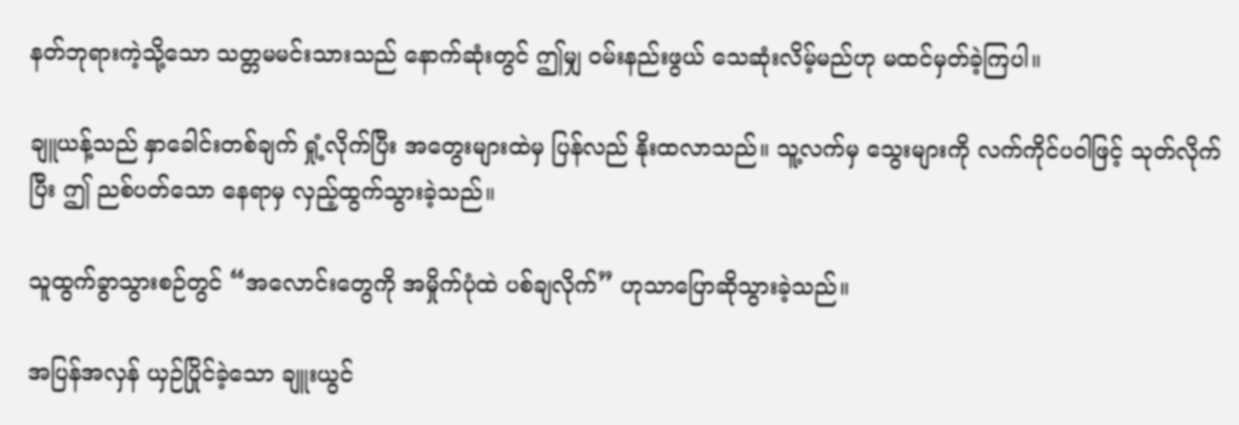နတ်ဘုရားကဲ့သို့သော သတ္တမမင်းသားသည် နောက်ဆုံးတွင် ဤမျှ ဝမ်းနည်းဖွယ် သေဆုံးလိမ့်မည်ဟု မထင်မှတ်ခဲ့ကြပါ။

ချူယန့်သည် နှာခေါင်းတစ်ချက် ရှုံ့လိုက်ပြီး အတွေးများထဲမှ ပြန်လည် နိုးထလာသည်။ သူ့လက်မှ သွေးများကို လက်ကိုင်ပဝါဖြင့် သုတ်လိုက်ပြီး ဤ ညစ်ပတ်သော နေရာမှ လှည့်ထွက်သွားခဲ့သည်။

သူထွက်ခွာသွားစဉ်တွင် “အလောင်းတွေကို အမှိုက်ပုံထဲ ပစ်ချလိုက်” ဟုသာပြောဆိုသွားခဲ့သည်။

အပြန်အလှန် ယှဉ်ပြိုင်ခဲ့သော ချူးယွင်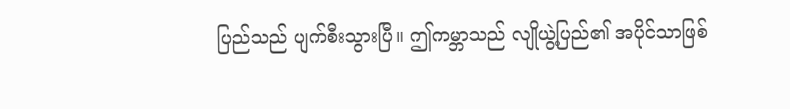ပြည်သည် ပျက်စီးသွားပြီ။ ဤကမ္ဘာသည် လျိုယွဲ့ပြည်၏ အပိုင်သာဖြစ်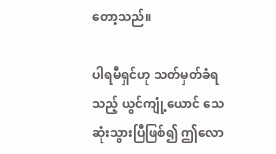တော့သည်။

ပါရမီရှင်ဟု သတ်မှတ်ခံရသည့် ယွင်ကျုံ့ယောင် သေဆုံးသွားပြီဖြစ်၍ ဤလော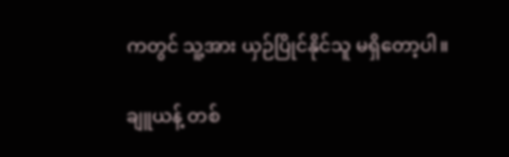ကတွင် သူ့အား ယှဉ်ပြိုင်နိုင်သူ မရှိတော့ပါ။

ချူယန့် တစ်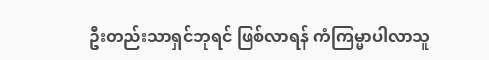ဦးတည်းသာရှင်ဘုရင် ဖြစ်လာရန် ကံကြမ္မာပါလာသူ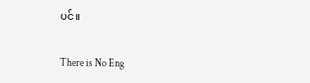ပင်။

There is No Eng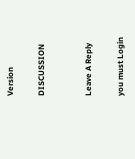Version

DISCUSSION


Leave A Reply

you must Login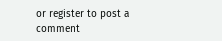or register to post a comment